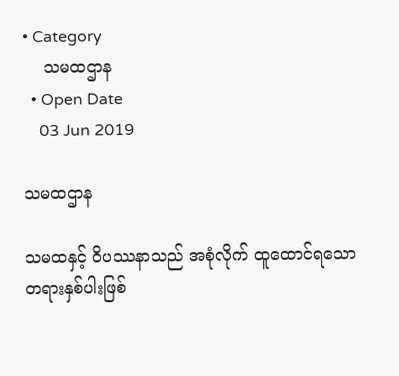• Category
    သမထဌာန
  • Open Date
    03 Jun 2019

သမထဌာန

သမထနှင့် ဝိပဿနာသည် အစုံလိုက် ထူထောင်ရသော တရားနှစ်ပါးဖြစ်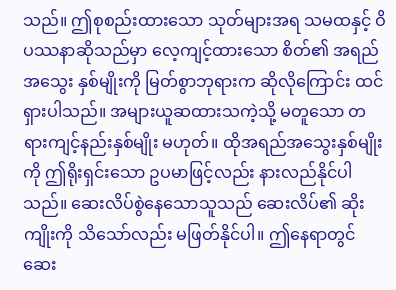သည်။ ဤစုစည်းထားသော သုတ်များအရ သမထနှင့် ဝိပဿနာဆိုသည်မှာ လေ့ကျင့်ထားသော စိတ်၏ အရည်အသွေး နှစ်မျိုးကို မြတ်စွာဘုရားက ဆိုလိုကြောင်း ထင်ရှားပါသည်။ အများယူဆထားသကဲ့သို့ မတူသော တရားကျင့်နည်းနှစ်မျိုး မဟုတ်။ ထိုအရည်အသွေးနှစ်မျိုးကို ဤရိုးရှင်းသော ဥပမာဖြင့်လည်း နားလည်နိုင်ပါသည်။ ဆေးလိပ်စွဲနေသောသူသည် ဆေးလိပ်၏ ဆိုးကျိုးကို သိသော်လည်း မဖြတ်နိုင်ပါ။ ဤနေရာတွင် ဆေး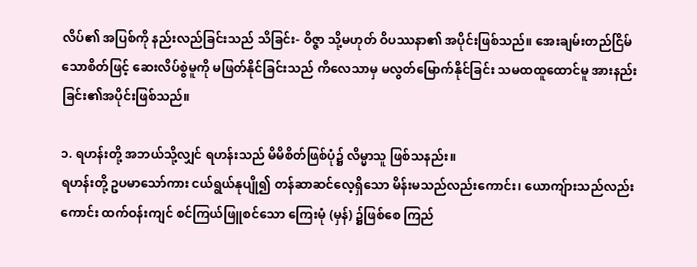လိပ်၏ အပြစ်ကို နည်းလည်ခြင်းသည် သိခြင်း- ဝိဇ္ဇာ သို့မဟုတ် ဝိပဿနာ၏ အပိုင်းဖြစ်သည်။ အေးချမ်းတည်ငြိမ်သောစိတ်ဖြင့် ဆေးလိပ်စွဲမူကို မဖြတ်နိုင်ခြင်းသည် ကိလေသာမှ မလွတ်မြောက်နိုင်ခြင်း သမထထူထောင်မူ အားနည်းခြင်း၏အပိုင်းဖြစ်သည်။

၁. ရဟန်းတို့ အဘယ်သို့လျှင် ရဟန်းသည် မိမိစိတ်ဖြစ်ပုံ၌ လိမ္မာသူ ဖြစ်သနည်း။
ရဟန်းတို့ ဥပမာသော်ကား ငယ်ရွယ်နုပျို၍ တန်ဆာဆင်လေ့ရှိသော မိန်းမသည်လည်းကောင်း၊ ယောကျ်ားသည်လည်းကောင်း ထက်ဝန်းကျင် စင်ကြယ်ဖြူစင်သော ကြေးမုံ (မှန်) ၌ဖြစ်စေ ကြည်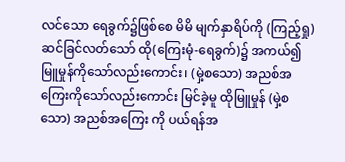လင်သော ရေခွက်၌ဖြစ်စေ မိမိ မျက်နှာရိပ်ကို (ကြည့်ရှု) ဆင်ခြင်လတ်သော် ထို(ကြေးမုံ-ရေခွက်)၌ အကယ်၍ မြူမှုန်ကိုသော်လည်းကောင်း၊ (မှဲ့စသော) အညစ်အကြေးကိုသော်လည်းကောင်း မြင်ခဲ့မူ ထိုမြူမှုန် (မှဲ့စသော) အညစ်အကြေး ကို ပယ်ရန်အ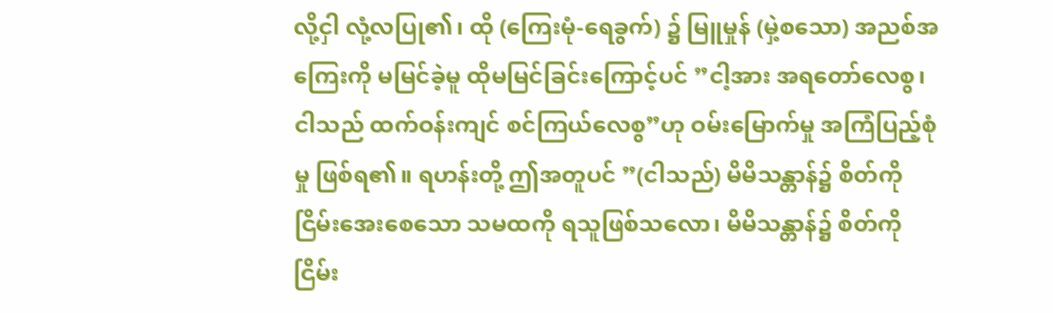လို့ငှါ လုံ့လပြု၏၊ ထို (ကြေးမုံ-ရေခွက်) ၌ မြူမှုန် (မှဲ့စသော) အညစ်အကြေးကို မမြင်ခဲ့မူ ထိုမမြင်ခြင်းကြောင့်ပင် ”ငါ့အား အရတော်လေစွ၊ ငါသည် ထက်ဝန်းကျင် စင်ကြယ်လေစွ”ဟု ဝမ်းမြောက်မှု အကြံပြည့်စုံမှု ဖြစ်ရ၏။ ရဟန်းတို့ ဤအတူပင် ”(ငါသည်) မိမိသန္တာန်၌ စိတ်ကို ငြိမ်းအေးစေသော သမထကို ရသူဖြစ်သလော၊ မိမိသန္တာန်၌ စိတ်ကို ငြိမ်း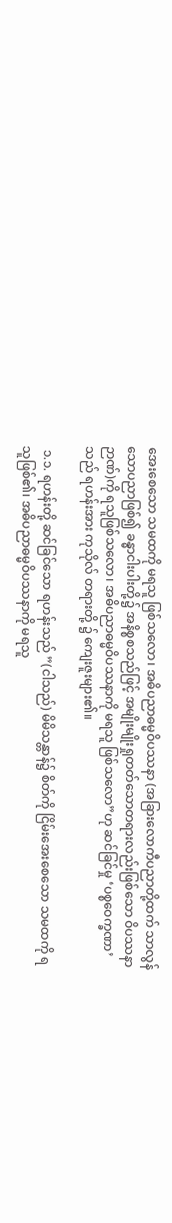အေးစေသော သမထကို မရသူ ဖြစ်သလော၊ အဓိပညာဓမ္မဝိပဿနာ (အခြားလောကီပညာတို့ထက် သာလွန်သောပညာဖြစ်၍ ခန္ဓာငါးပါးတို့၌ အနိစ္စစသည်ဖြင့် အမျိုးမျိုးရှုတတ်သောတရားလည်းဖြစ်သော ဝိပဿနာဉာဏ်)ကို ရသူဖြစ်သလော၊ အဓိပညာဓမ္မဝိပဿနာကို မရသူ ဖြစ်သလော”ဟု ဆင်ခြင်မှု ‘ပစ္စဝေက္ခဏာ’သည် ရဟန်းအား ကုသိုလ် တရားတို့ ၌ ကျေးဇူးများ၏။

 ၁.၁. ရဟန်းတို့ ဆင်ခြင်သော ရဟန်းသည် ”(ငါသည်) မိမိသန္တာန်၌ စိတ်ကို ငြိမ်းအေးစေသော သမထကို ရသူဖြစ်၏၊ အဓိပညာဓမ္မဝိပဿနာကို မရသူ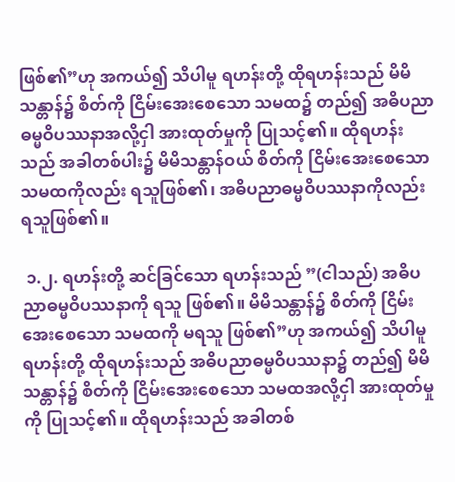ဖြစ်၏”ဟု အကယ်၍ သိပါမူ ရဟန်းတို့ ထိုရဟန်းသည် မိမိသန္တာန်၌ စိတ်ကို ငြိမ်းအေးစေသော သမထ၌ တည်၍ အဓိပညာဓမ္မဝိပဿနာအလို့ငှါ အားထုတ်မှုကို ပြုသင့်၏။ ထိုရဟန်းသည် အခါတစ်ပါး၌ မိမိသန္တာန်ဝယ် စိတ်ကို ငြိမ်းအေးစေသော သမထကိုလည်း ရသူဖြစ်၏၊ အဓိပညာဓမ္မဝိပဿနာကိုလည်း ရသူဖြစ်၏။

 ၁.၂. ရဟန်းတို့ ဆင်ခြင်သော ရဟန်းသည် ”(ငါသည်) အဓိပညာဓမ္မဝိပဿနာကို ရသူ ဖြစ်၏။ မိမိသန္တာန်၌ စိတ်ကို ငြိမ်းအေးစေသော သမထကို မရသူ ဖြစ်၏”ဟု အကယ်၍ သိပါမူ ရဟန်းတို့ ထိုရဟန်းသည် အဓိပညာဓမ္မဝိပဿနာ၌ တည်၍ မိမိသန္တာန်၌ စိတ်ကို ငြိမ်းအေးစေသော သမထအလို့ငှါ အားထုတ်မှုကို ပြုသင့်၏။ ထိုရဟန်းသည် အခါတစ်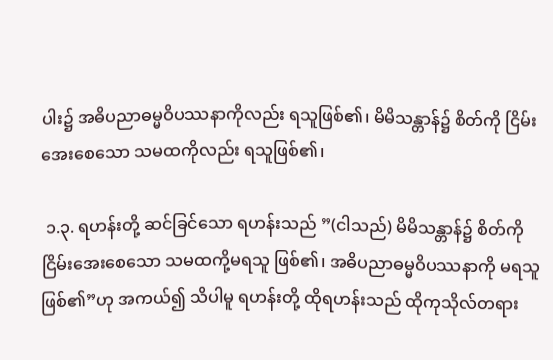ပါး၌ အဓိပညာဓမ္မဝိပဿနာကိုလည်း ရသူဖြစ်၏၊ မိမိသန္တာန်၌ စိတ်ကို ငြိမ်းအေးစေသော သမထကိုလည်း ရသူဖြစ်၏၊

 ၁.၃. ရဟန်းတို့ ဆင်ခြင်သော ရဟန်းသည် ”(ငါသည်) မိမိသန္တာန်၌ စိတ်ကို ငြိမ်းအေးစေသော သမထကို့မရသူ ဖြစ်၏၊ အဓိပညာဓမ္မဝိပဿနာကို မရသူ ဖြစ်၏”ဟု အကယ်၍ သိပါမူ ရဟန်းတို့ ထိုရဟန်းသည် ထိုကုသိုလ်တရား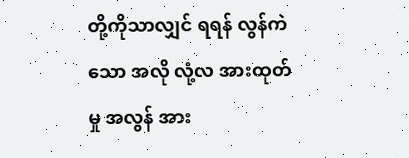တို့ကိုသာလျှင် ရရန် လွန်ကဲသော အလို လုံ့လ အားထုတ်မှု အလွန် အား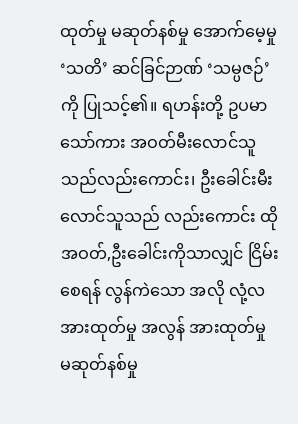ထုတ်မှု မဆုတ်နစ်မှု အောက်မေ့မှု ‘သတိ’ ဆင်ခြင်ဉာဏ် ‘သမ္ပဇဉ်’ကို ပြုသင့်၏။ ရဟန်းတို့ ဥပမာသော်ကား အဝတ်မီးလောင်သူသည်လည်းကောင်း၊ ဦးခေါင်းမီးလောင်သူသည် လည်းကောင်း ထိုအဝတ်,ဦးခေါင်းကိုသာလျှင် ငြိမ်းစေရန် လွန်ကဲသော အလို လုံ့လ အားထုတ်မှု အလွန် အားထုတ်မှု မဆုတ်နစ်မှု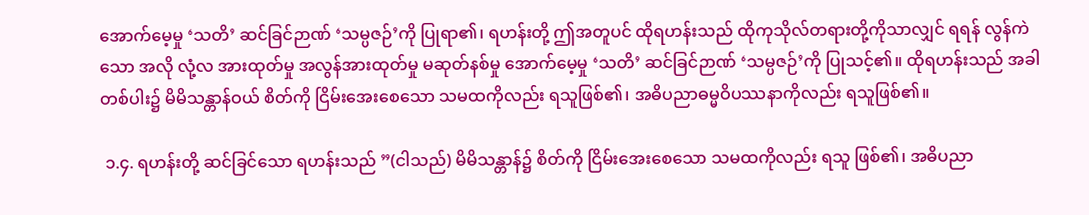အောက်မေ့မှု ‘သတိ’ ဆင်ခြင်ဉာဏ် ‘သမ္ပဇဉ်’ကို ပြုရာ၏၊ ရဟန်းတို့ ဤအတူပင် ထိုရဟန်းသည် ထိုကုသိုလ်တရားတို့ကိုသာလျှင် ရရန် လွန်ကဲသော အလို လုံ့လ အားထုတ်မှု အလွန်အားထုတ်မှု မဆုတ်နစ်မှု အောက်မေ့မှု ‘သတိ’ ဆင်ခြင်ဉာဏ် ‘သမ္ပဇဉ်’ကို ပြုသင့်၏။ ထိုရဟန်းသည် အခါတစ်ပါး၌ မိမိသန္တာန်ဝယ် စိတ်ကို ငြိမ်းအေးစေသော သမထကိုလည်း ရသူဖြစ်၏၊ အဓိပညာဓမ္မဝိပဿနာကိုလည်း ရသူဖြစ်၏။

 ၁.၄. ရဟန်းတို့ ဆင်ခြင်သော ရဟန်းသည် ”(ငါသည်) မိမိသန္တာန်၌ စိတ်ကို ငြိမ်းအေးစေသော သမထကိုလည်း ရသူ ဖြစ်၏၊ အဓိပညာ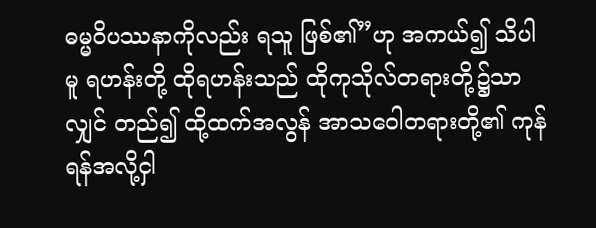ဓမ္မဝိပဿနာကိုလည်း ရသူ ဖြစ်၏”ဟု အကယ်၍ သိပါမူ ရဟန်းတို့ ထိုရဟန်းသည် ထိုကုသိုလ်တရားတို့၌သာလျှင် တည်၍ ထို့ထက်အလွန် အာသဝေါတရားတို့၏ ကုန်ရန်အလို့ငှါ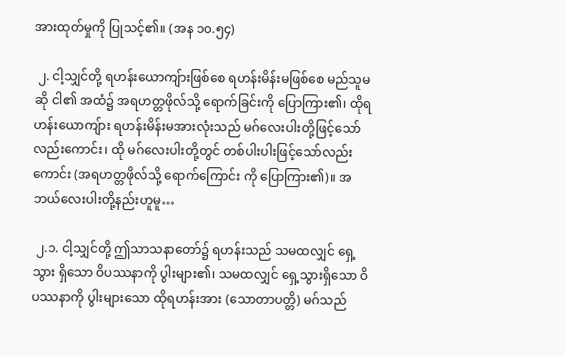အားထုတ်မှုကို ပြုသင့်၏။ (အန ၁၀.၅၄)

 ၂. ငါ့သျှင်တို့ ရဟန်းယောကျ်ားဖြစ်စေ ရဟန်းမိန်းမဖြစ်စေ မည်သူမဆို ငါ၏ အထံ၌ အရဟတ္တဖိုလ်သို့ ရောက်ခြင်းကို ပြောကြား၏၊ ထိုရဟန်းယောကျ်ား ရဟန်းမိန်းမအားလုံးသည် မဂ်လေးပါးတို့ဖြင့်သော်လည်းကောင်း၊ ထို မဂ်လေးပါးတို့တွင် တစ်ပါးပါးဖြင့်သော်လည်းကောင်း (အရဟတ္တဖိုလ်သို့ ရောက်ကြောင်း ကို ပြောကြား၏)။ အဘယ်လေးပါးတို့နည်းဟူမူ…

 ၂.၁. ငါ့သျှင်တို့ ဤသာသနာတော်၌ ရဟန်းသည် သမထလျှင် ရှေ့သွား ရှိသော ဝိပဿနာကို ပွါးများ၏၊ သမထလျှင် ရှေ့သွားရှိသော ဝိပဿနာကို ပွါးများသော ထိုရဟန်းအား (သောတာပတ္တိ) မဂ်သည်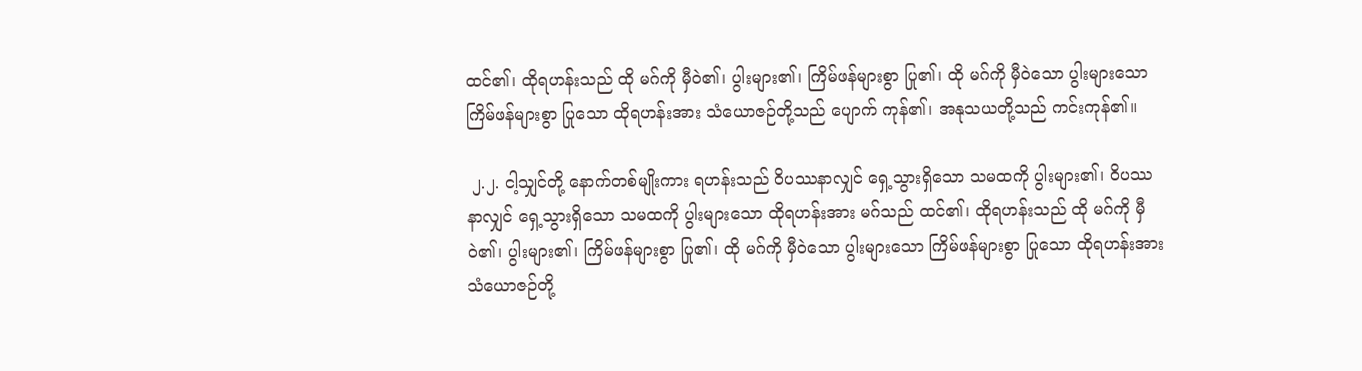ထင်၏၊ ထိုရဟန်းသည် ထို မဂ်ကို မှီဝဲ၏၊ ပွါးများ၏၊ ကြိမ်ဖန်များစွာ ပြု၏၊ ထို မဂ်ကို မှီဝဲသော ပွါးများသော ကြိမ်ဖန်များစွာ ပြုသော ထိုရဟန်းအား သံယောဇဉ်တို့သည် ပျောက် ကုန်၏၊ အနုသယတို့သည် ကင်းကုန်၏။

 ၂.၂. ငါ့သျှင်တို့ နောက်တစ်မျိုးကား ရဟန်းသည် ဝိပဿနာလျှင် ရှေ့သွားရှိသော သမထကို ပွါးများ၏၊ ဝိပဿနာလျှင် ရှေ့သွားရှိသော သမထကို ပွါးများသော ထိုရဟန်းအား မဂ်သည် ထင်၏၊ ထိုရဟန်းသည် ထို မဂ်ကို မှီဝဲ၏၊ ပွါးများ၏၊ ကြိမ်ဖန်များစွာ ပြု၏၊ ထို မဂ်ကို မှီဝဲသော ပွါးများသော ကြိမ်ဖန်များစွာ ပြုသော ထိုရဟန်းအား သံယောဇဉ်တို့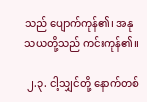သည် ပျောက်ကုန်၏၊ အနုသယတို့သည် ကင်းကုန်၏။

 ၂.၃. ငါ့သျှင်တို့ နောက်တစ်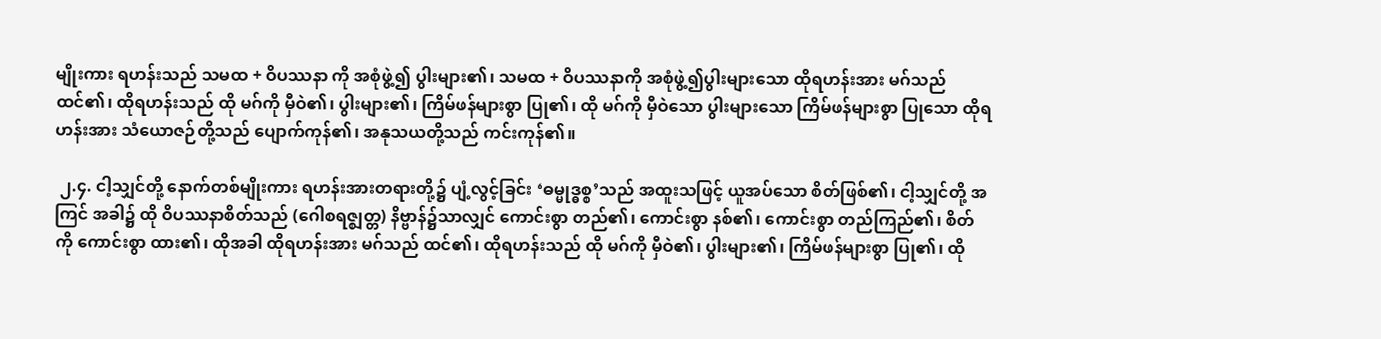မျိုးကား ရဟန်းသည် သမထ + ဝိပဿနာ ကို အစုံဖွဲ့၍ ပွါးများ၏၊ သမထ + ဝိပဿနာကို အစုံဖွဲ့၍ပွါးများသော ထိုရဟန်းအား မဂ်သည် ထင်၏၊ ထိုရဟန်းသည် ထို မဂ်ကို မှီဝဲ၏၊ ပွါးများ၏၊ ကြိမ်ဖန်များစွာ ပြု၏၊ ထို မဂ်ကို မှီဝဲသော ပွါးများသော ကြိမ်ဖန်များစွာ ပြုသော ထိုရဟန်းအား သံယောဇဉ်တို့သည် ပျောက်ကုန်၏၊ အနုသယတို့သည် ကင်းကုန်၏။

 ၂.၄. ငါ့သျှင်တို့ နောက်တစ်မျိုးကား ရဟန်းအားတရားတို့၌ ပျံ့လွင့်ခြင်း ‘ဓမ္မုဒ္ဓစ္စ’သည် အထူးသဖြင့် ယူအပ်သော စိတ်ဖြစ်၏၊ ငါ့သျှင်တို့ အကြင် အခါ၌ ထို ဝိပဿနာစိတ်သည် (ဂေါစရဇ္ဈတ္တ) နိဗ္ဗာန်၌သာလျှင် ကောင်းစွာ တည်၏၊ ကောင်းစွာ နစ်၏၊ ကောင်းစွာ တည်ကြည်၏၊ စိတ်ကို ကောင်းစွာ ထား၏၊ ထိုအခါ ထိုရဟန်းအား မဂ်သည် ထင်၏၊ ထိုရဟန်းသည် ထို မဂ်ကို မှီဝဲ၏၊ ပွါးများ၏၊ ကြိမ်ဖန်များစွာ ပြု၏၊ ထို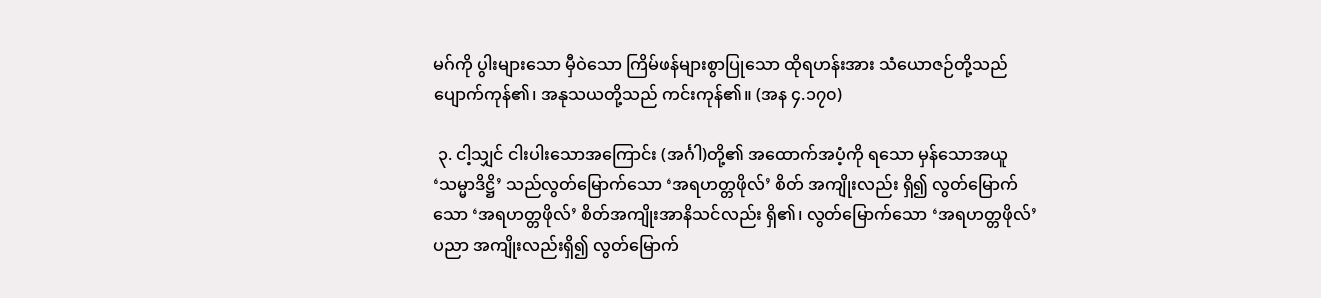မဂ်ကို ပွါးများသော မှီဝဲသော ကြိမ်ဖန်များစွာပြုသော ထိုရဟန်းအား သံယောဇဉ်တို့သည် ပျောက်ကုန်၏၊ အနုသယတို့သည် ကင်းကုန်၏။ (အန ၄.၁၇၀)

 ၃. ငါ့သျှင် ငါးပါးသောအကြောင်း (အင်္ဂါ)တို့၏ အထောက်အပံ့ကို ရသော မှန်သောအယူ ‘သမ္မာဒိဋ္ဌိ’ သည်လွတ်မြောက်သော ‘အရဟတ္တဖိုလ်’ စိတ် အကျိုးလည်း ရှိ၍ လွတ်မြောက်သော ‘အရဟတ္တဖိုလ်’ စိတ်အကျိုးအာနိသင်လည်း ရှိ၏၊ လွတ်မြောက်သော ‘အရဟတ္တဖိုလ်’ ပညာ အကျိုးလည်းရှိ၍ လွတ်မြောက်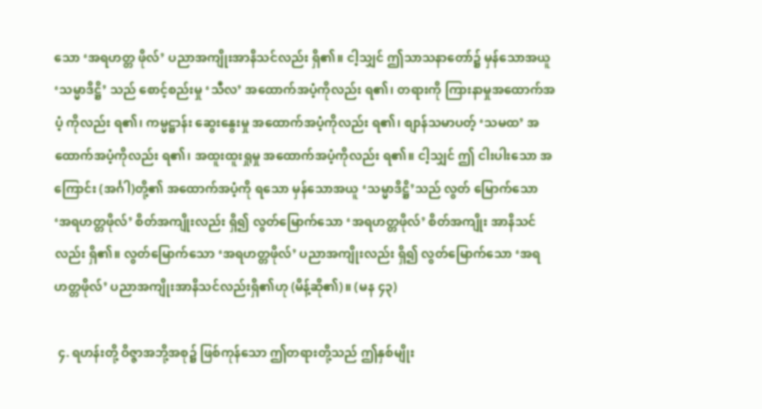သော ‘အရဟတ္တ ဖိုလ်’ ပညာအကျိုးအာနိသင်လည်း ရှိ၏။ ငါ့သျှင် ဤသာသနာတော်၌ မှန်သောအယူ ‘သမ္မာဒိဋ္ဌိ’ သည် စောင့်စည်းမှု ‘သီလ’ အထောက်အပံ့ကိုလည်း ရ၏၊ တရားကို ကြားနာမှုအထောက်အပံ့ ကိုလည်း ရ၏၊ ကမ္မဋ္ဌာန်း ဆွေးနွေးမှု အထောက်အပံ့ကိုလည်း ရ၏၊ စျာန်သမာပတ့် ‘သမထ’ အထောက်အပံ့ကိုလည်း ရ၏၊ အထူးထူးရှုမှု အထောက်အပံ့ကိုလည်း ရ၏။ ငါ့သျှင် ဤ ငါးပါးသော အကြောင်း (အင်္ဂါ)တို့၏ အထောက်အပံ့ကို ရသော မှန်သောအယူ ‘သမ္မာဒိဋ္ဌိ’သည် လွတ် မြောက်သော ‘အရဟတ္တဖိုလ်’ စိတ်အကျိုးလည်း ရှိ၍ လွတ်မြောက်သော ‘အရဟတ္တဖိုလ်’ စိတ်အကျိုး အာနိသင်လည်း ရှိ၏။ လွတ်မြောက်သော ‘အရဟတ္တဖိုလ်’ ပညာအကျိုးလည်း ရှိ၍ လွတ်မြောက်သော ‘အရဟတ္တဖိုလ်’ ပညာအကျိုးအာနိသင်လည်းရှိ၏ဟု (မိန့်ဆို၏)။ (မန ၄၃)

 ၄. ရဟန်းတို့ ဝိဇ္ဇာအဘို့အစု၌ ဖြစ်ကုန်သော ဤတရားတို့သည် ဤနှစ်မျိုး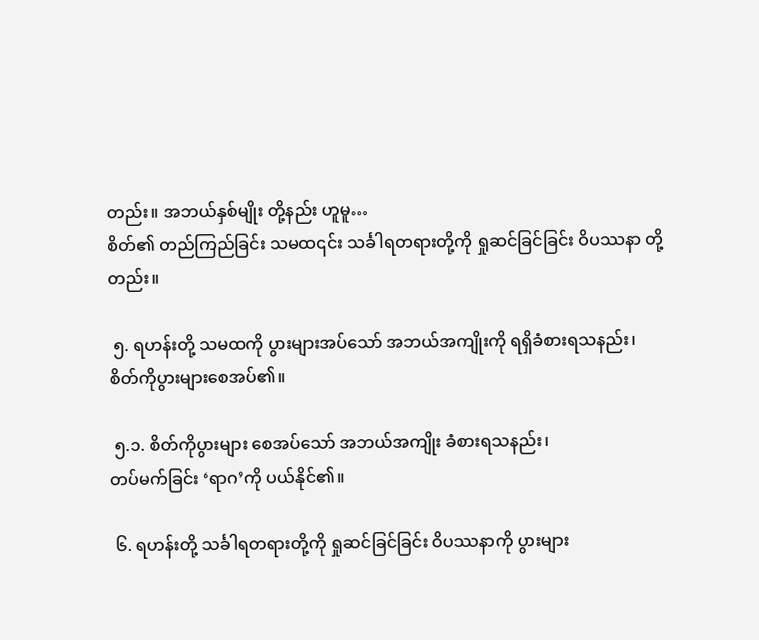တည်း။ အဘယ်နှစ်မျိုး တို့နည်း ဟူမူ…
စိတ်၏ တည်ကြည်ခြင်း သမထ၎င်း သင်္ခါရတရားတို့ကို ရှုဆင်ခြင်ခြင်း ဝိပဿနာ တို့တည်း။

 ၅. ရဟန်းတို့ သမထကို ပွားများအပ်သော် အဘယ်အကျိုးကို ရရှိခံစားရသနည်း၊
စိတ်ကိုပွားများစေအပ်၏။

 ၅.၁. စိတ်ကိုပွားများ စေအပ်သော် အဘယ်အကျိုး ခံစားရသနည်း၊
တပ်မက်ခြင်း ‘ရာဂ’ကို ပယ်နိုင်၏။

 ၆. ရဟန်းတို့ သင်္ခါရတရားတို့ကို ရှုဆင်ခြင်ခြင်း ဝိပဿနာကို ပွားများ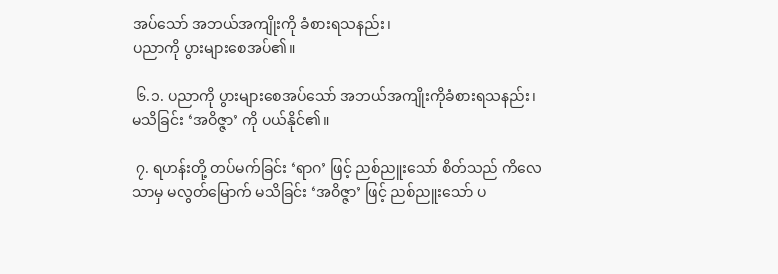အပ်သော် အဘယ်အကျိုးကို ခံစားရသနည်း၊
ပညာကို ပွားများစေအပ်၏။

 ၆.၁. ပညာကို ပွားများစေအပ်သော် အဘယ်အကျိုးကိုခံစားရသနည်း၊
မသိခြင်း ‘အဝိဇ္ဇာ’ ကို ပယ်နိုင်၏။

 ၇. ရဟန်းတို့ တပ်မက်ခြင်း ‘ရာဂ’ ဖြင့် ညစ်ညူးသော် စိတ်သည် ကိလေသာမှ မလွတ်မြောက် မသိခြင်း ‘အဝိဇ္ဇာ’ ဖြင့် ညစ်ညူးသော် ပ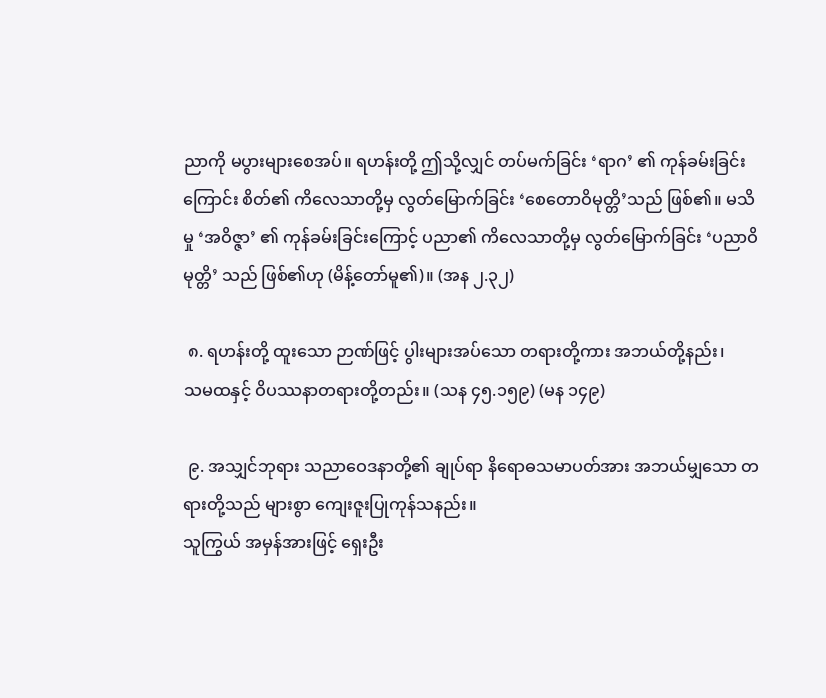ညာကို မပွားများစေအပ်။ ရဟန်းတို့ ဤသို့လျှင် တပ်မက်ခြင်း ‘ရာဂ’ ၏ ကုန်ခမ်းခြင်းကြောင်း စိတ်၏ ကိလေသာတို့မှ လွတ်မြောက်ခြင်း ‘စေတောဝိမုတ္တိ’သည် ဖြစ်၏။ မသိမှု ‘အဝိဇ္ဇာ’ ၏ ကုန်ခမ်းခြင်းကြောင့် ပညာ၏ ကိလေသာတို့မှ လွတ်မြောက်ခြင်း ‘ပညာဝိမုတ္တိ’ သည် ဖြစ်၏ဟု (မိန့်တော်မူ၏)။ (အန ၂.၃၂)

 ၈. ရဟန်းတို့ ထူးသော ဉာဏ်ဖြင့် ပွါးများအပ်သော တရားတို့ကား အဘယ်တို့နည်း၊
သမထနှင့် ဝိပဿနာတရားတို့တည်း။ (သန ၄၅.၁၅၉) (မန ၁၄၉)

 ၉. အသျှင်ဘုရား သညာဝေဒနာတို့၏ ချုပ်ရာ နိရောဓသမာပတ်အား အဘယ်မျှသော တရားတို့သည် များစွာ ကျေးဇူးပြုကုန်သနည်း။
သူကြွယ် အမှန်အားဖြင့် ရှေးဦး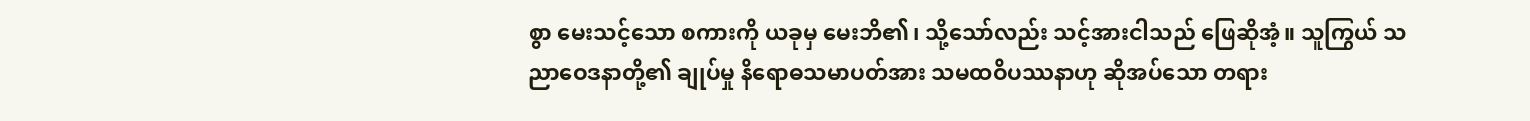စွာ မေးသင့်သော စကားကို ယခုမှ မေးဘိ၏၊ သို့သော်လည်း သင့်အားငါသည် ဖြေဆိုအံ့။ သူကြွယ် သညာဝေဒနာတို့၏ ချုပ်မှု နိရောဓသမာပတ်အား သမထဝိပဿနာဟု ဆိုအပ်သော တရား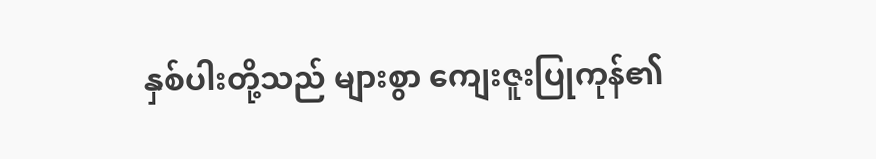နှစ်ပါးတို့သည် များစွာ ကျေးဇူးပြုကုန်၏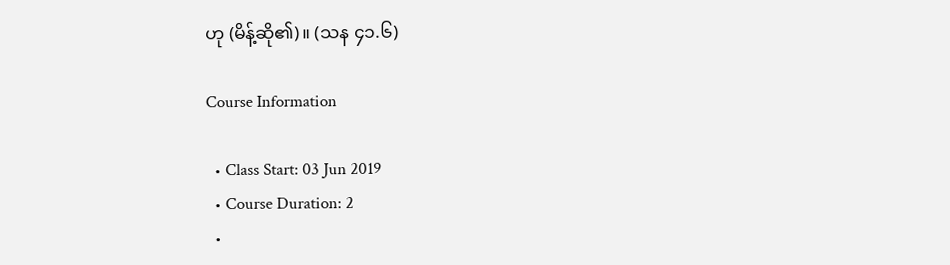ဟု (မိန့်ဆို၏)။ (သန ၄၁.၆)

Course Information

  • Class Start: 03 Jun 2019
  • Course Duration: 2
  •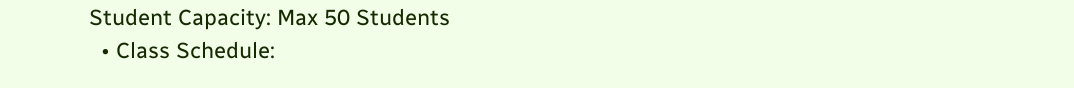Student Capacity: Max 50 Students
  • Class Schedule: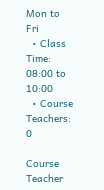Mon to Fri
  • Class Time: 08:00 to 10:00
  • Course Teachers: 0

Course Teacher